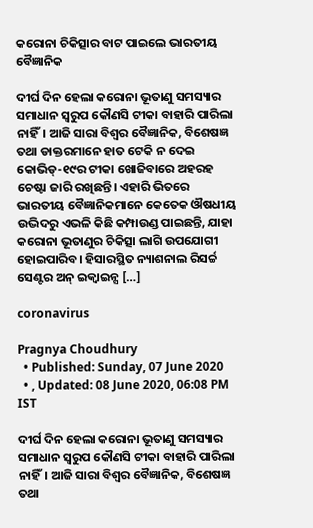କରୋନା ଚିକିତ୍ସାର ବାଟ ପାଇଲେ ଭାରତୀୟ ବୈଜ୍ଞାନିକ

ଦୀର୍ଘ ଦିନ ହେଲା କରୋନା ଭୂତାଣୁ ସମସ୍ୟାର ସମାଧାନ ସ୍ୱରୁପ କୌଣସି ଟୀକା ବାହାରି ପାରିଲା ନାହିଁ। ଆଜି ସାରା ବିଶ୍ୱର ବୈଜ୍ଞାନିକ, ବିଶେଷଜ୍ଞ ତଥା ଡାକ୍ତରମାନେ ହାତ ଟେକି ନ ଦେଇ କୋଭିଡ୍-୧୯ର ଟୀକା ଖୋଜିବାରେ ଅହରହ ଚେଷ୍ଟା ଜାରି ରଖିଛନ୍ତି। ଏହାରି ଭିତରେ ଭାରତୀୟ ବୈଜ୍ଞାନିକମାନେ କେତେକ ଔଷଧୀୟ ଉଦ୍ଭିଦରୁ ଏଭଳି କିଛି କମ୍ପାଉଣ୍ଡ ପାଇଛନ୍ତି, ଯାହା କରୋନା ଭୂତାଣୁର ଚିକିତ୍ସା ଲାଗି ଉପଯୋଗୀ ହୋଇପାରିବ। ହିସାରସ୍ଥିତ ନ୍ୟାଶନାଲ ରିସର୍ଚ୍ଚ ସେଣ୍ଟର ଅନ୍ ଇକ୍ୱାଇନ୍ସ […]

coronavirus

Pragnya Choudhury
  • Published: Sunday, 07 June 2020
  • , Updated: 08 June 2020, 06:08 PM IST

ଦୀର୍ଘ ଦିନ ହେଲା କରୋନା ଭୂତାଣୁ ସମସ୍ୟାର ସମାଧାନ ସ୍ୱରୁପ କୌଣସି ଟୀକା ବାହାରି ପାରିଲା ନାହିଁ। ଆଜି ସାରା ବିଶ୍ୱର ବୈଜ୍ଞାନିକ, ବିଶେଷଜ୍ଞ ତଥା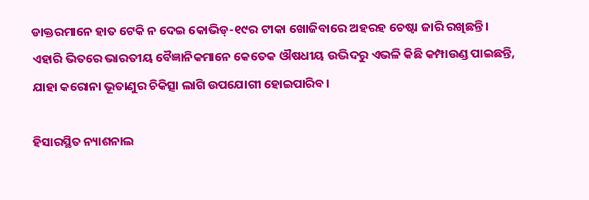ଡାକ୍ତରମାନେ ହାତ ଟେକି ନ ଦେଇ କୋଭିଡ୍-୧୯ର ଟୀକା ଖୋଜିବାରେ ଅହରହ ଚେଷ୍ଟା ଜାରି ରଖିଛନ୍ତି। ଏହାରି ଭିତରେ ଭାରତୀୟ ବୈଜ୍ଞାନିକମାନେ କେତେକ ଔଷଧୀୟ ଉଦ୍ଭିଦରୁ ଏଭଳି କିଛି କମ୍ପାଉଣ୍ଡ ପାଇଛନ୍ତି, ଯାହା କରୋନା ଭୂତାଣୁର ଚିକିତ୍ସା ଲାଗି ଉପଯୋଗୀ ହୋଇପାରିବ।

ହିସାରସ୍ଥିତ ନ୍ୟାଶନାଲ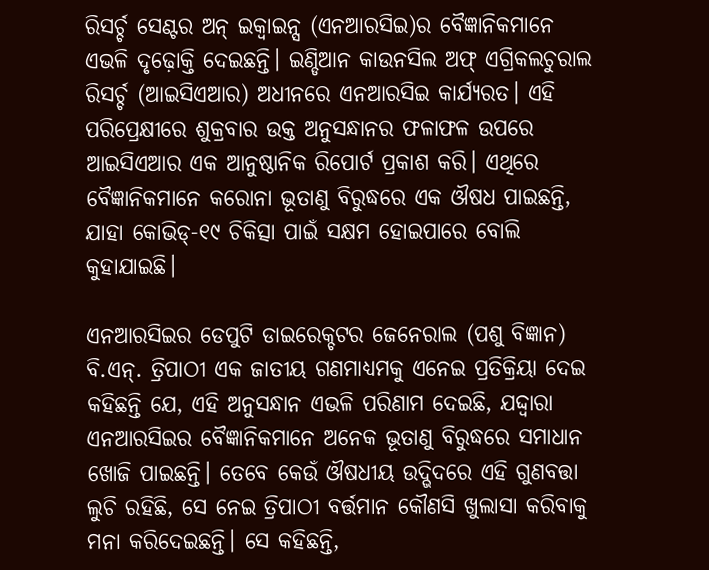ରିସର୍ଚ୍ଚ ସେଣ୍ଟର ଅନ୍ ଇକ୍ୱାଇନ୍ସ (ଏନଆରସିଇ)ର ବୈଜ୍ଞାନିକମାନେ ଏଭଳି ଦୃଢ଼ୋକ୍ତି ଦେଇଛନ୍ତି। ଇଣ୍ଡିଆନ କାଉନସିଲ ଅଫ୍ ଏଗ୍ରିକଲଚୁରାଲ ରିସର୍ଚ୍ଚ (ଆଇସିଏଆର) ଅଧୀନରେ ଏନଆରସିଇ କାର୍ଯ୍ୟରତ। ଏହି ପରିପ୍ରେକ୍ଷୀରେ ଶୁକ୍ରବାର ଉକ୍ତ ଅନୁସନ୍ଧାନର ଫଳାଫଳ ଉପରେ ଆଇସିଏଆର ଏକ ଆନୁଷ୍ଠାନିକ ରିପୋର୍ଟ ପ୍ରକାଶ କରି। ଏଥିରେ ବୈଜ୍ଞାନିକମାନେ କରୋନା ଭୂତାଣୁ ବିରୁଦ୍ଧରେ ଏକ ଔଷଧ ପାଇଛନ୍ତି, ଯାହା କୋଭିଡ୍-୧୯ ଚିକିତ୍ସା ପାଇଁ ସକ୍ଷମ ହୋଇପାରେ ବୋଲି କୁହାଯାଇଛି।

ଏନଆରସିଇର ଡେପୁଟି ଡାଇରେକ୍ଚଟର ଜେନେରାଲ (ପଶୁ ବିଜ୍ଞାନ) ବି.ଏନ୍. ତ୍ରିପାଠୀ ଏକ ଜାତୀୟ ଗଣମାଧ୍ୟମକୁ ଏନେଇ ପ୍ରତିକ୍ରିୟା ଦେଇ କହିଛନ୍ତି ଯେ, ଏହି ଅନୁସନ୍ଧାନ ଏଭଳି ପରିଣାମ ଦେଇଛି, ଯଦ୍ଦ୍ୱାରା ଏନଆରସିଇର ବୈଜ୍ଞାନିକମାନେ ଅନେକ ଭୂତାଣୁ ବିରୁଦ୍ଧରେ ସମାଧାନ ଖୋଜି ପାଇଛନ୍ତି। ତେବେ କେଉଁ ଔଷଧୀୟ ଉଦ୍ଭିଦରେ ଏହି ଗୁଣବତ୍ତା ଲୁଚି ରହିଛି, ସେ ନେଇ ତ୍ରିପାଠୀ ବର୍ତ୍ତମାନ କୌଣସି ଖୁଲାସା କରିବାକୁ ମନା କରିଦେଇଛନ୍ତି। ସେ କହିଛନ୍ତି,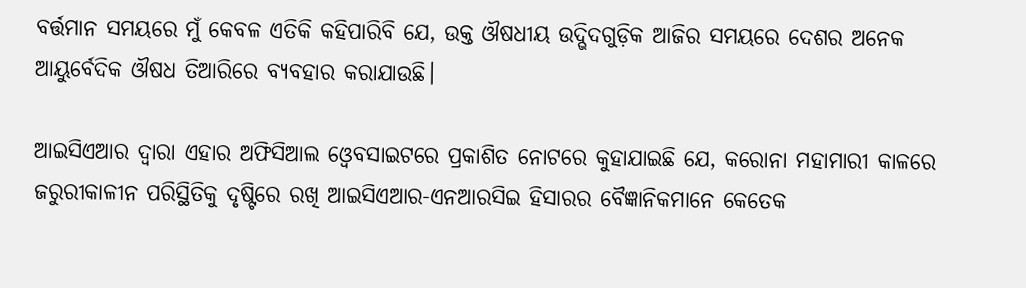ବର୍ତ୍ତମାନ ସମୟରେ ମୁଁ କେବଳ ଏତିକି କହିପାରିବି ଯେ, ଉକ୍ତ ଔଷଧୀୟ ଉଦ୍ଭିଦଗୁଡ଼ିକ ଆଜିର ସମୟରେ ଦେଶର ଅନେକ ଆୟୁର୍ବେଦିକ ଔଷଧ ତିଆରିରେ ବ୍ୟବହାର କରାଯାଉଛି।

ଆଇସିଏଆର ଦ୍ୱାରା ଏହାର ଅଫିସିଆଲ ଓ୍ୱେବସାଇଟରେ ପ୍ରକାଶିତ ନୋଟରେ କୁହାଯାଇଛି ଯେ, କରୋନା ମହାମାରୀ କାଳରେ ଜରୁରୀକାଳୀନ ପରିସ୍ଥିତିକୁ ଦୃଷ୍ଟିରେ ରଖି ଆଇସିଏଆର-ଏନଆରସିଇ ହିସାରର ବୈଜ୍ଞାନିକମାନେ କେତେକ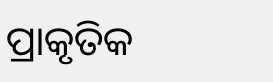ପ୍ରାକୃତିକ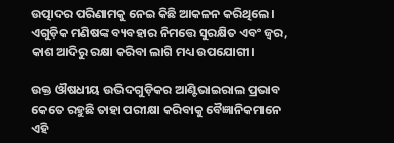ଉତ୍ପାଦର ପରିଣାମକୁ ନେଇ କିଛି ଆକଳନ କରିଥିଲେ। ଏଗୁଡ଼ିକ ମଣିଷଙ୍କ ବ୍ୟବହାର ନିମତ୍ତେ ସୁରକ୍ଷିତ ଏବଂ ଜ୍ୱର, କାଶ ଆଦିରୁ ରକ୍ଷା କରିବା ଲାଗି ମଧ୍ୟ ଉପଯୋଗୀ।

ଉକ୍ତ ଔଷଧୀୟ ଉଦ୍ଭିଦଗୁଡ଼ିକର ଆଣ୍ଟିଭାଇରାଲ ପ୍ରଭାବ କେତେ ରହୁଛି ତାହା ପରୀକ୍ଷା କରିବାକୁ ବୈଜ୍ଞାନିକମାନେ ଏହି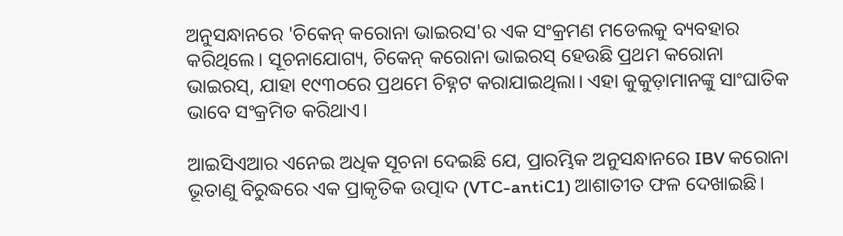ଅନୁସନ୍ଧାନରେ 'ଚିକେନ୍ କରୋନା ଭାଇରସ'ର ଏକ ସଂକ୍ରମଣ ମଡେଲକୁ ବ୍ୟବହାର କରିଥିଲେ। ସୂଚନାଯୋଗ୍ୟ, ଚିକେନ୍ କରୋନା ଭାଇରସ୍ ହେଉଛି ପ୍ରଥମ କରୋନା ଭାଇରସ୍, ଯାହା ୧୯୩୦ରେ ପ୍ରଥମେ ଚିହ୍ନଟ କରାଯାଇଥିଲା। ଏହା କୁକୁଡ଼ାମାନଙ୍କୁ ସାଂଘାତିକ ଭାବେ ସଂକ୍ରମିତ କରିଥାଏ।

ଆଇସିଏଆର ଏନେଇ ଅଧିକ ସୂଚନା ଦେଇଛି ଯେ, ପ୍ରାରମ୍ଭିକ ଅନୁସନ୍ଧାନରେ IBV କରୋନା ଭୂତାଣୁ ବିରୁଦ୍ଧରେ ଏକ ପ୍ରାକୃତିକ ଉତ୍ପାଦ (VTC-antiC1) ଆଶାତୀତ ଫଳ ଦେଖାଇଛି।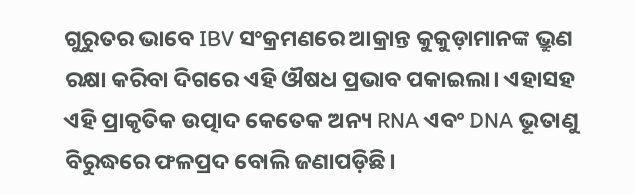ଗୁରୁତର ଭାବେ IBV ସଂକ୍ରମଣରେ ଆକ୍ରାନ୍ତ କୁକୁଡ଼ାମାନଙ୍କ ଭ୍ରୁଣ ରକ୍ଷା କରିବା ଦିଗରେ ଏହି ଔଷଧ ପ୍ରଭାବ ପକାଇଲା। ଏହାସହ ଏହି ପ୍ରାକୃତିକ ଉତ୍ପାଦ କେତେକ ଅନ୍ୟ RNA ଏବଂ DNA ଭୂତାଣୁ ବିରୁଦ୍ଧରେ ଫଳପ୍ରଦ ବୋଲି ଜଣାପଡ଼ିଛି।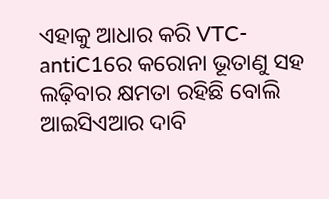ଏହାକୁ ଆଧାର କରି VTC-antiC1ରେ କରୋନା ଭୂତାଣୁ ସହ ଲଢ଼ିବାର କ୍ଷମତା ରହିଛି ବୋଲି ଆଇସିଏଆର ଦାବି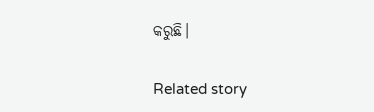କରୁଛି।

Related story